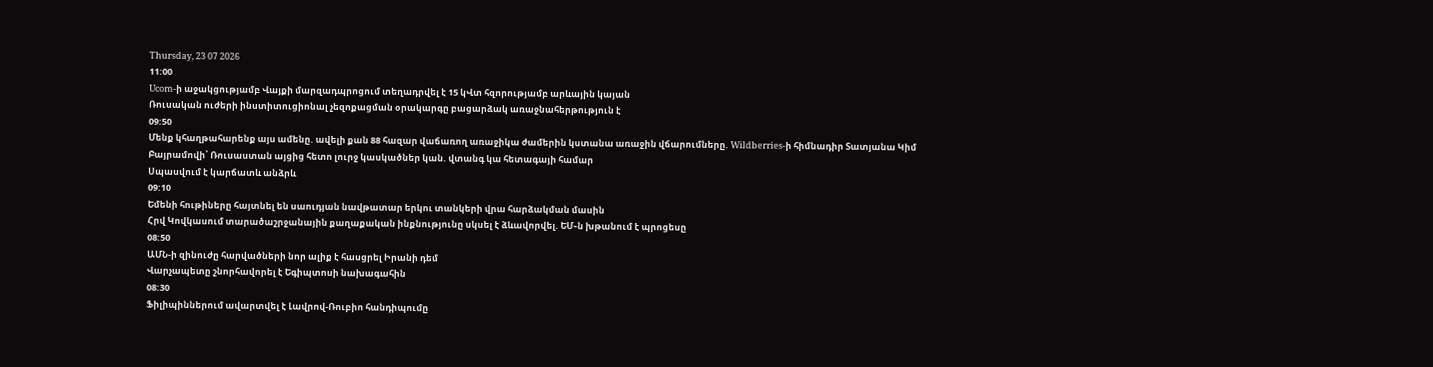Thursday, 23 07 2026
11:00
Ucom-ի աջակցությամբ Վայքի մարզադպրոցում տեղադրվել է 15 կՎտ հզորությամբ արևային կայան
Ռուսական ուժերի ինստիտուցիոնալ չեզոքացման օրակարգը բացարձակ առաջնահերթություն է
09:50
Մենք կհաղթահարենք այս ամենը. ավելի քան 88 հազար վաճառող առաջիկա ժամերին կստանա առաջին վճարումները. Wildberries-ի հիմնադիր Տատյանա Կիմ
Բայրամովի՝ Ռուսաստան այցից հետո լուրջ կասկածներ կան. վտանգ կա հետագայի համար
Սպասվում է կարճատև անձրև
09:10
Եմենի հութիները հայտնել են սաուդյան նավթատար երկու տանկերի վրա հարձակման մասին
Հրվ Կովկասում տարածաշրջանային քաղաքական ինքնությունը սկսել է ձևավորվել. ԵՄ֊ն խթանում է պրոցեսը
08:50
ԱՄՆ-ի զինուժը հարվածների նոր ալիք է հասցրել Իրանի դեմ
Վարչապետը շնորհավորել է Եգիպտոսի նախագահին
08:30
Ֆիլիպիններում ավարտվել է Լավրով-Ռուբիո հանդիպումը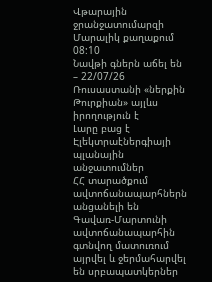Վթարային ջրանջատումարզի Մարալիկ քաղաքում
08:10
Նավթի գներն աճել են – 22/07/26
Ռուսաստանի «ներքին Թուրքիան» այլևս իրողություն է
Լարը բաց է
Էլեկտրաէներգիայի պլանային անջատումներ
ՀՀ տարածքում ավտոճանապարհներն անցանելի են
Գավառ-Մարտունի ավտոճանապարհին գտնվող մատուռում այրվել և ջերմահարվել են սրբապատկերներ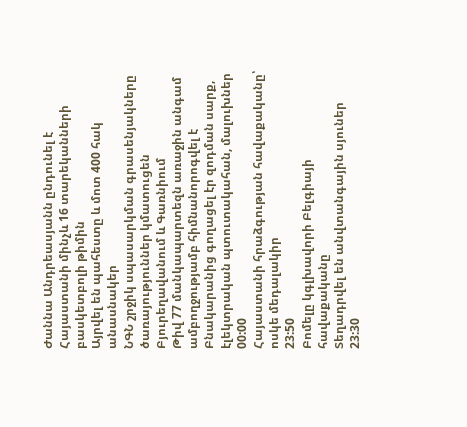Ժաննա Անդրեասյանն ընդունել է Հայաստանի մինչև 16 տարեկանների բասկետբոլի թիմին
Այրվել են պահեստը և մոտ 400 հակ անասնակեր
ՆԳՆ շրջիկ սպասարկման գրասենյակները ծառայություններ կմատուցեն Բյուրեղավանում և Գառնիում
Թիվ 77 մանկապարտեզն առաջին անգամ ամբողջությամբ հիմնանորոգվել է
Բնակարանից գողացել էր զոդման սարք, էլեկտրական պտուտակահան, մալուխներ
00:00
Հայաստանի հրաձգության հավաքականը՝ ոսկե մեդալակիր
23:50
Բոմելը կգլխավորի Բելգիայի հավաքականը
Տեղադրվել են անվտանգային սյուներ
23:30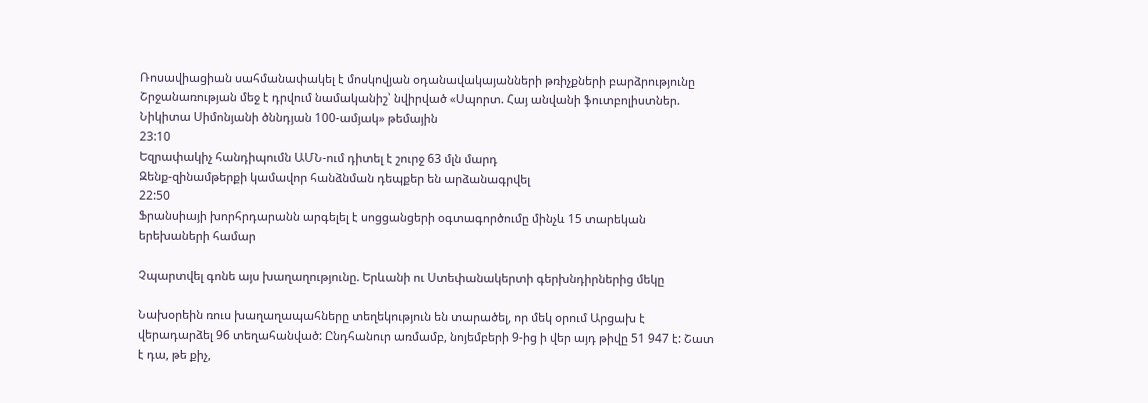Ռոսավիացիան սահմանափակել է մոսկովյան օդանավակայանների թռիչքների բարձրությունը
Շրջանառության մեջ է դրվում նամականիշ՝ նվիրված «Սպորտ. Հայ անվանի ֆուտբոլիստներ. Նիկիտա Սիմոնյանի ծննդյան 100-ամյակ» թեմային
23:10
Եզրափակիչ հանդիպումն ԱՄՆ-ում դիտել է շուրջ 63 մլն մարդ
Զենք-զինամթերքի կամավոր հանձնման դեպքեր են արձանագրվել
22:50
Ֆրանսիայի խորհրդարանն արգելել է սոցցանցերի օգտագործումը մինչև 15 տարեկան երեխաների համար

Չպարտվել գոնե այս խաղաղությունը. Երևանի ու Ստեփանակերտի գերխնդիրներից մեկը

Նախօրեին ռուս խաղաղապահները տեղեկություն են տարածել, որ մեկ օրում Արցախ է վերադարձել 96 տեղահանված: Ընդհանուր առմամբ, նոյեմբերի 9-ից ի վեր այդ թիվը 51 947 է: Շատ է դա, թե քիչ,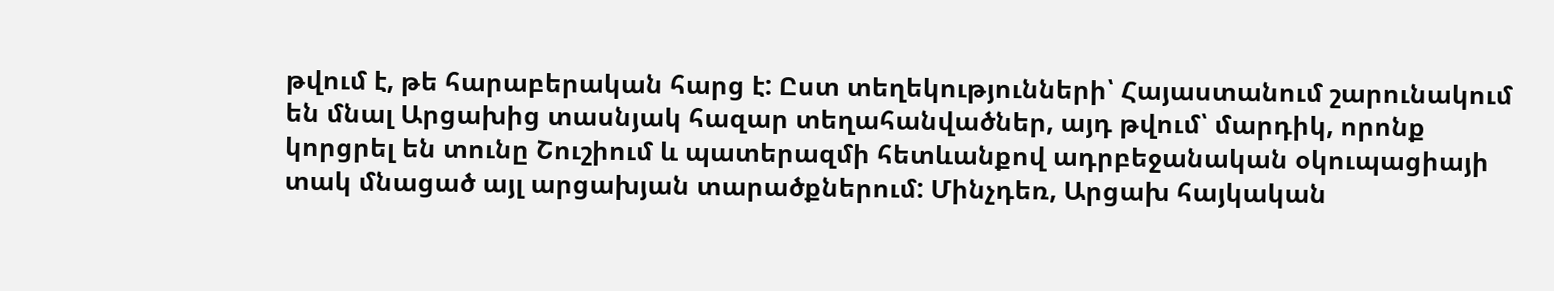թվում է, թե հարաբերական հարց է: Ըստ տեղեկությունների՝ Հայաստանում շարունակում են մնալ Արցախից տասնյակ հազար տեղահանվածներ, այդ թվում՝ մարդիկ, որոնք կորցրել են տունը Շուշիում և պատերազմի հետևանքով ադրբեջանական օկուպացիայի տակ մնացած այլ արցախյան տարածքներում: Մինչդեռ, Արցախ հայկական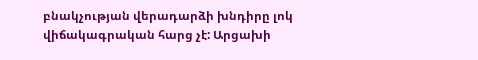բնակչության վերադարձի խնդիրը լոկ վիճակագրական հարց չէ: Արցախի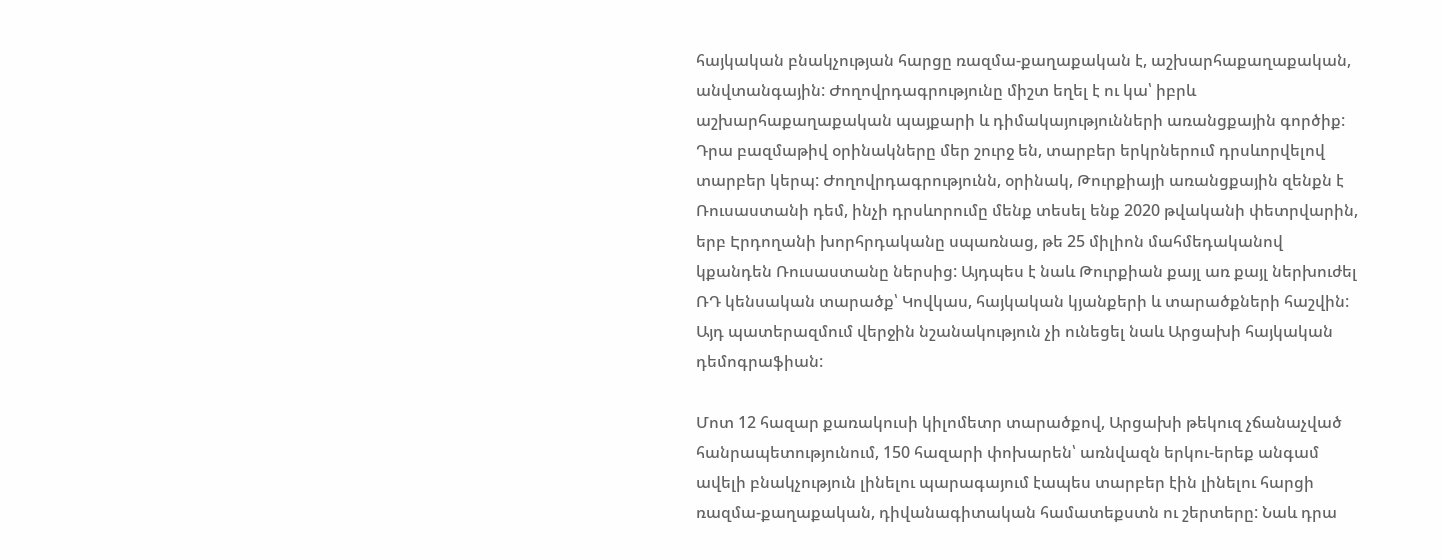հայկական բնակչության հարցը ռազմա-քաղաքական է, աշխարհաքաղաքական, անվտանգային: Ժողովրդագրությունը միշտ եղել է ու կա՝ իբրև աշխարհաքաղաքական պայքարի և դիմակայությունների առանցքային գործիք: Դրա բազմաթիվ օրինակները մեր շուրջ են, տարբեր երկրներում դրսևորվելով տարբեր կերպ: Ժողովրդագրությունն, օրինակ, Թուրքիայի առանցքային զենքն է Ռուսաստանի դեմ, ինչի դրսևորումը մենք տեսել ենք 2020 թվականի փետրվարին, երբ Էրդողանի խորհրդականը սպառնաց, թե 25 միլիոն մահմեդականով կքանդեն Ռուսաստանը ներսից: Այդպես է նաև Թուրքիան քայլ առ քայլ ներխուժել ՌԴ կենսական տարածք՝ Կովկաս, հայկական կյանքերի և տարածքների հաշվին: Այդ պատերազմում վերջին նշանակություն չի ունեցել նաև Արցախի հայկական դեմոգրաֆիան:

Մոտ 12 հազար քառակուսի կիլոմետր տարածքով, Արցախի թեկուզ չճանաչված հանրապետությունում, 150 հազարի փոխարեն՝ առնվազն երկու-երեք անգամ ավելի բնակչություն լինելու պարագայում էապես տարբեր էին լինելու հարցի ռազմա-քաղաքական, դիվանագիտական համատեքստն ու շերտերը: Նաև դրա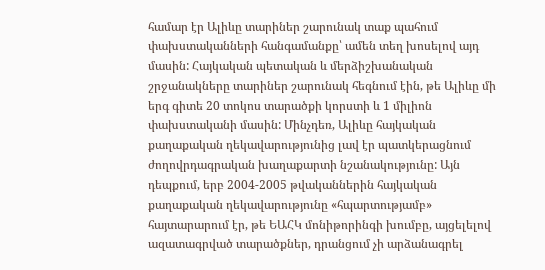համար էր Ալիևը տարիներ շարունակ տաք պահում փախստականների հանգամանքը՝ ամեն տեղ խոսելով այդ մասին: Հայկական պետական և մերձիշխանական շրջանակները տարիներ շարունակ հեգնում էին, թե Ալիևը մի երգ գիտե 20 տոկոս տարածքի կորստի և 1 միլիոն փախստականի մասին: Մինչդեռ, Ալիևը հայկական քաղաքական ղեկավարությունից լավ էր պատկերացնում ժողովրդագրական խաղաքարտի նշանակությունը: Այն դեպքում, երբ 2004-2005 թվականներին հայկական քաղաքական ղեկավարությունը «հպարտությամբ» հայտարարում էր, թե ԵԱՀԿ մոնիթորինգի խումբը, այցելելով ազատագրված տարածքներ, դրանցում չի արձանագրել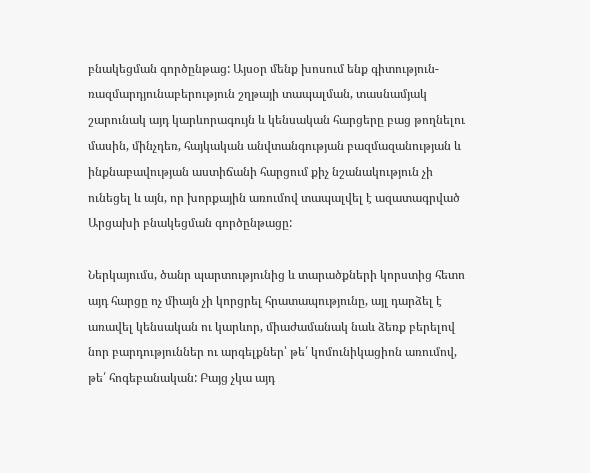բնակեցման գործընթաց: Այսօր մենք խոսում ենք գիտություն-ռազմարդյունաբերություն շղթայի տապալման, տասնամյակ շարունակ այդ կարևորագույն և կենսական հարցերը բաց թողնելու մասին, մինչդեռ, հայկական անվտանգության բազմազանության և ինքնաբավության աստիճանի հարցում քիչ նշանակություն չի ունեցել և այն, որ խորքային առումով տապալվել է ազատագրված Արցախի բնակեցման գործընթացը:

Ներկայումս, ծանր պարտությունից և տարածքների կորստից հետո այդ հարցը ոչ միայն չի կորցրել հրատապությունը, այլ դարձել է առավել կենսական ու կարևոր, միաժամանակ նաև ձեռք բերելով նոր բարդություններ ու արգելքներ՝ թե՛ կոմունիկացիոն առումով, թե՛ հոգեբանական: Բայց չկա այդ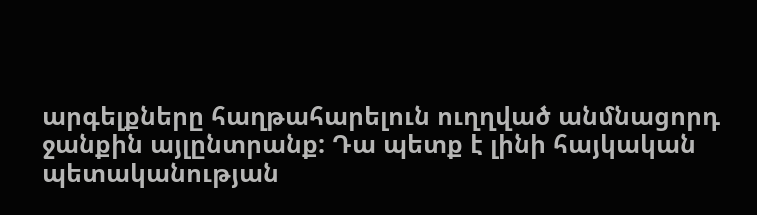արգելքները հաղթահարելուն ուղղված անմնացորդ ջանքին այլընտրանք: Դա պետք է լինի հայկական պետականության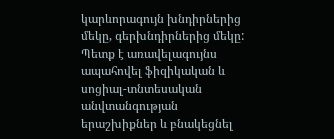կարևորագույն խնդիրներից մեկը, գերխնդիրներից մեկը: Պետք է առավելագույնս ապահովել ֆիզիկական և սոցիալ-տնտեսական անվտանգության երաշխիքներ և բնակեցնել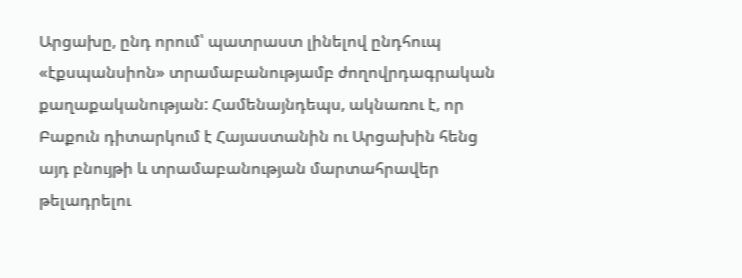Արցախը, ընդ որում՝ պատրաստ լինելով ընդհուպ «էքսպանսիոն» տրամաբանությամբ ժողովրդագրական քաղաքականության: Համենայնդեպս, ակնառու է, որ Բաքուն դիտարկում է Հայաստանին ու Արցախին հենց այդ բնույթի և տրամաբանության մարտահրավեր թելադրելու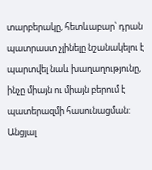տարբերակը, հետևաբար՝ դրան պատրաստ չլինելը նշանակելու է պարտվել նաև խաղաղությունը, ինչը միայն ու միայն բերում է պատերազմի հասունացման: Անցյալ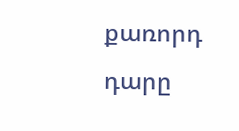քառորդ դարը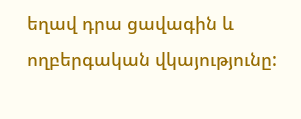եղավ դրա ցավագին և ողբերգական վկայությունը: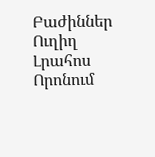Բաժիններ
Ուղիղ
Լրահոս
Որոնում